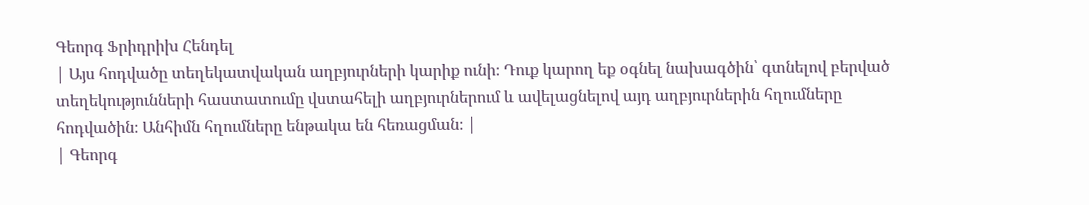Գեորգ Ֆրիդրիխ Հենդել
| Այս հոդվածը տեղեկատվական աղբյուրների կարիք ունի։ Դուք կարող եք օգնել նախագծին՝ գտնելով բերված տեղեկությունների հաստատումը վստահելի աղբյուրներում և ավելացնելով այդ աղբյուրներին հղումները հոդվածին։ Անհիմն հղումները ենթակա են հեռացման։ |
| Գեորգ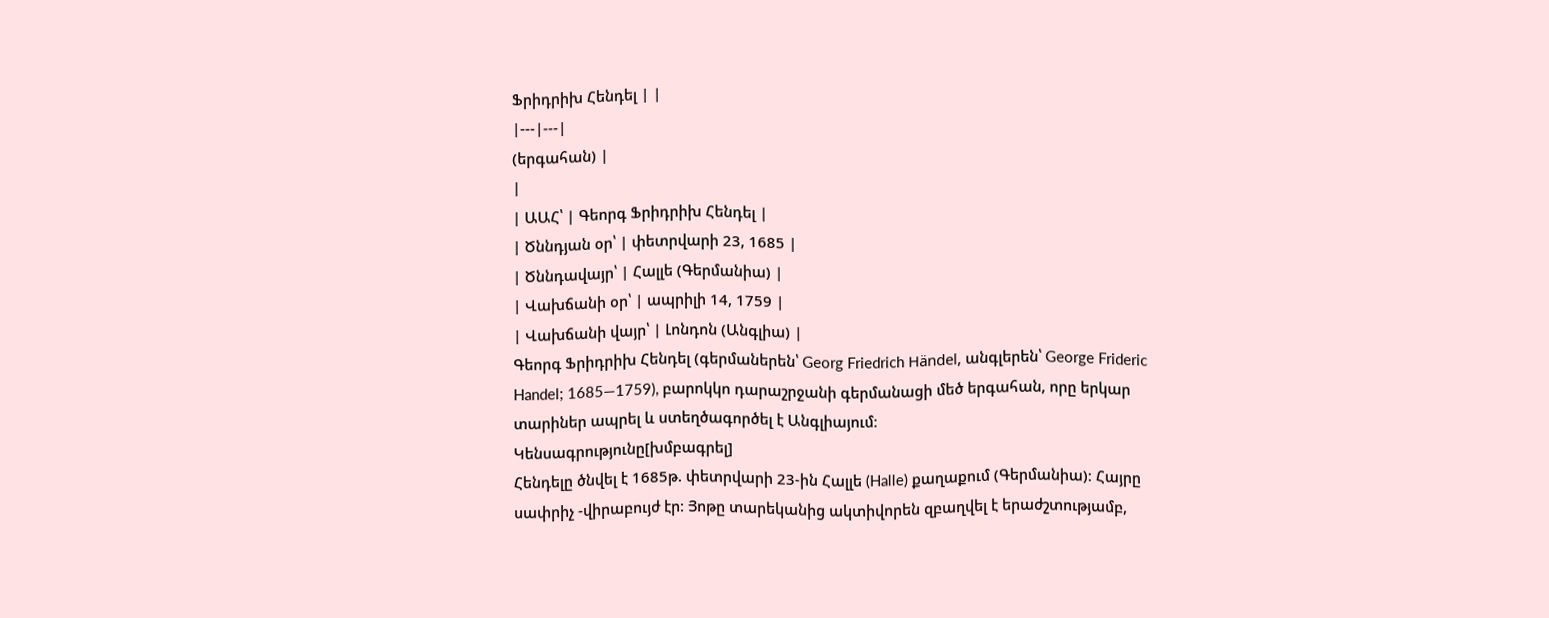Ֆրիդրիխ Հենդել | |
|---|---|
(երգահան) |
|
| ԱԱՀ՝ | Գեորգ Ֆրիդրիխ Հենդել |
| Ծննդյան օր՝ | փետրվարի 23, 1685 |
| Ծննդավայր՝ | Հալլե (Գերմանիա) |
| Վախճանի օր՝ | ապրիլի 14, 1759 |
| Վախճանի վայր՝ | Լոնդոն (Անգլիա) |
Գեորգ Ֆրիդրիխ Հենդել (գերմաներեն՝ Georg Friedrich Händel, անգլերեն՝ George Frideric Handel; 1685—1759), բարոկկո դարաշրջանի գերմանացի մեծ երգահան, որը երկար տարիներ ապրել և ստեղծագործել է Անգլիայում։
Կենսագրությունը[խմբագրել]
Հենդելը ծնվել է 1685թ. փետրվարի 23-ին Հալլե (Halle) քաղաքում (Գերմանիա)։ Հայրը սափրիչ -վիրաբույժ էր։ Յոթը տարեկանից ակտիվորեն զբաղվել է երաժշտությամբ,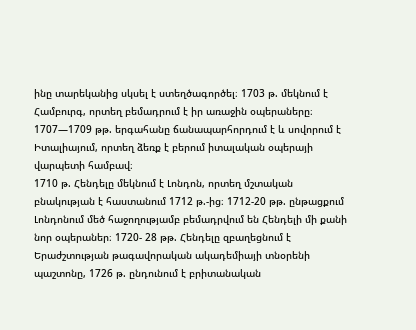ինը տարեկանից սկսել է ստեղծագործել։ 1703 թ. մեկնում է Համբուրգ, որտեղ բեմադրում է իր առաջին օպերաները։ 1707—1709 թթ. երգահանը ճանապարհորդում է և սովորում է Իտալիայում, որտեղ ձեռք է բերում իտալական օպերայի վարպետի համբավ։
1710 թ. Հենդելը մեկնում է Լոնդոն, որտեղ մշտական բնակության է հաստանում 1712 թ.-ից։ 1712-20 թթ. ընթացքում Լոնդոնում մեծ հաջողությամբ բեմադրվում են Հենդելի մի քանի նոր օպերաներ։ 1720- 28 թթ. Հենդելը զբաղեցնում է Երաժշտության թագավորական ակադեմիայի տնօրենի պաշտոնը, 1726 թ. ընդունում է բրիտանական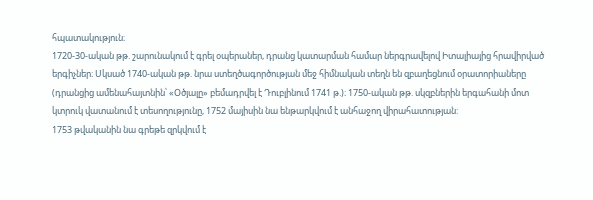հպատակություն։
1720-30-ական թթ. շարունակում է գրել օպերաներ, դրանց կատարման համար ներգրավելով Իտալիայից հրավիրված երգիչներ։ Սկսած 1740-ական թթ. նրա ստեղծագործության մեջ հիմնական տեղն են զբաղեցնում օրատորիաները (դրանցից ամենահայտնին՝ «Օծյալը» բեմադրվել է Դուբլինում 1741 թ.)։ 1750-ական թթ. սկզբներին երգահանի մոտ կտրուկ վատանում է տեսողությունը, 1752 մայիսին նա ենթարկվում է անհաջող վիրահատության:
1753 թվականին նա գրեթե զրկվում է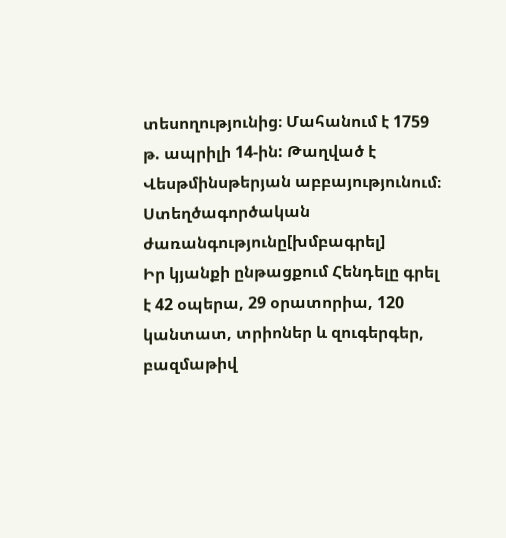տեսողությունից։ Մահանում է 1759 թ. ապրիլի 14-ին: Թաղված է Վեսթմինսթերյան աբբայությունում։
Ստեղծագործական ժառանգությունը[խմբագրել]
Իր կյանքի ընթացքում Հենդելը գրել է 42 օպերա, 29 օրատորիա, 120 կանտատ, տրիոներ և զուգերգեր, բազմաթիվ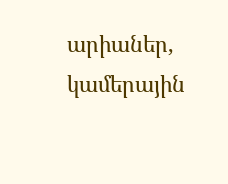արիաներ, կամերային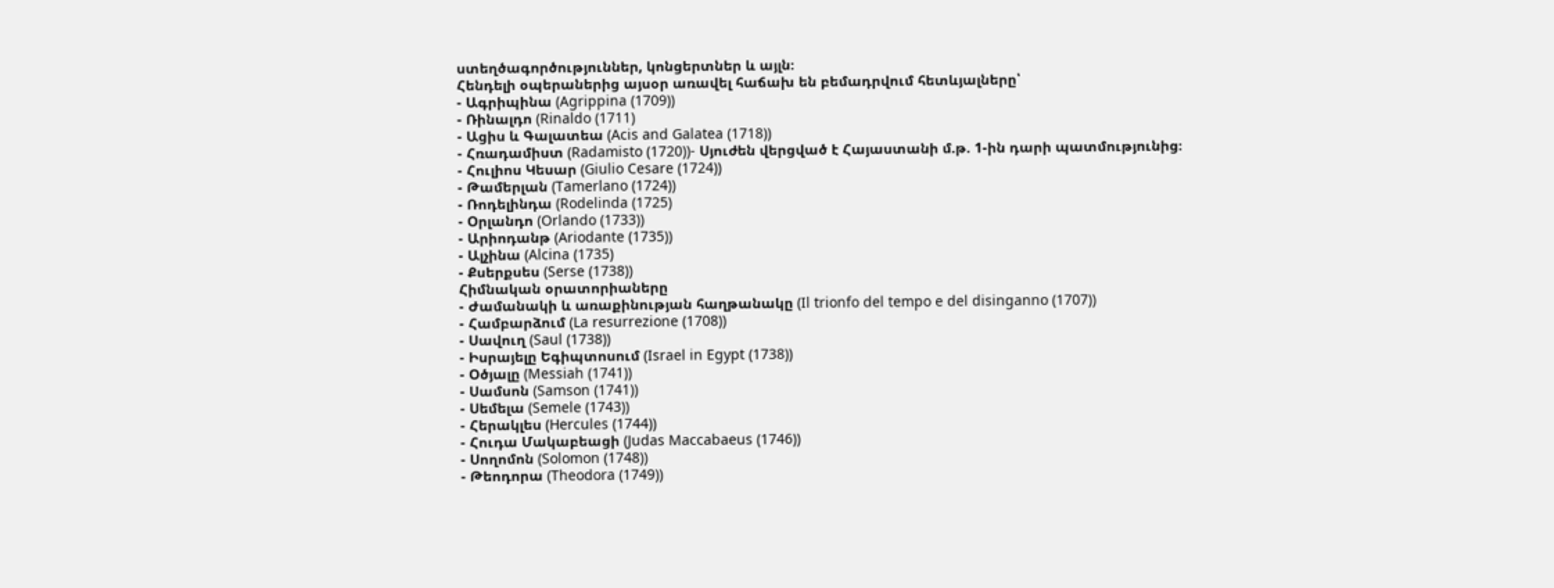ստեղծագործություններ, կոնցերտներ և այլն։
Հենդելի օպերաներից այսօր առավել հաճախ են բեմադրվում հետևյալները՝
- Ագրիպինա (Agrippina (1709))
- Ռինալդո (Rinaldo (1711)
- Ացիս և Գալատեա (Acis and Galatea (1718))
- Հռադամիստ (Radamisto (1720))- Սյուժեն վերցված է Հայաստանի մ.թ. 1-ին դարի պատմությունից։
- Հուլիոս Կեսար (Giulio Cesare (1724))
- Թամերլան (Tamerlano (1724))
- Ռոդելինդա (Rodelinda (1725)
- Օրլանդո (Orlando (1733))
- Արիոդանթ (Ariodante (1735))
- Ալչինա (Alcina (1735)
- Քսերքսես (Serse (1738))
Հիմնական օրատորիաները
- Ժամանակի և առաքինության հաղթանակը (Il trionfo del tempo e del disinganno (1707))
- Համբարձում (La resurrezione (1708))
- Սավուղ (Saul (1738))
- Իսրայելը Եգիպտոսում (Israel in Egypt (1738))
- Օծյալը (Messiah (1741))
- Սամսոն (Samson (1741))
- Սեմելա (Semele (1743))
- Հերակլես (Hercules (1744))
- Հուդա Մակաբեացի (Judas Maccabaeus (1746))
- Սողոմոն (Solomon (1748))
- Թեոդորա (Theodora (1749))